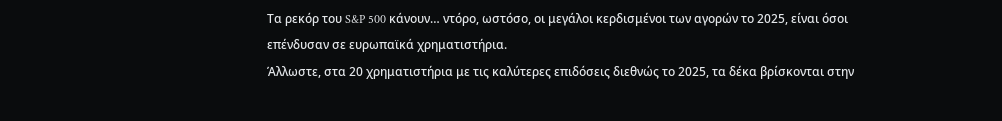Τα ρεκόρ του S&P 500 κάνουν… ντόρο, ωστόσο, οι μεγάλοι κερδισμένοι των αγορών το 2025, είναι όσοι επένδυσαν σε ευρωπαϊκά χρηματιστήρια.
Άλλωστε, στα 20 χρηματιστήρια με τις καλύτερες επιδόσεις διεθνώς το 2025, τα δέκα βρίσκονται στην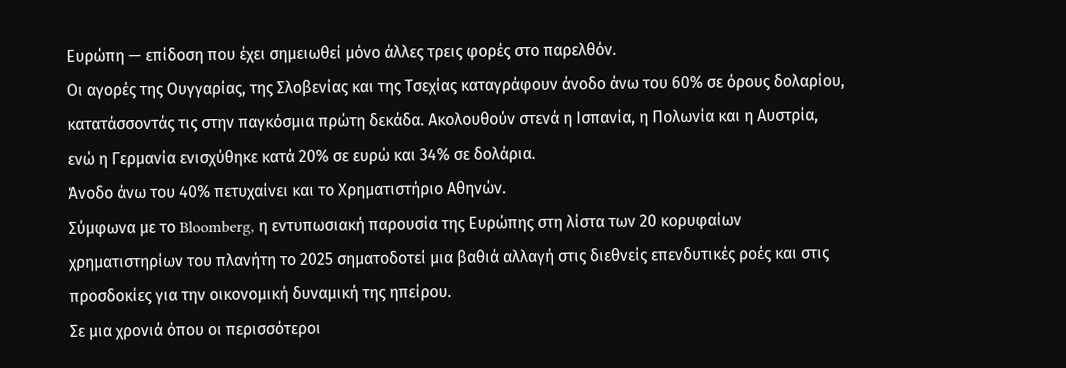Ευρώπη — επίδοση που έχει σημειωθεί μόνο άλλες τρεις φορές στο παρελθόν.
Οι αγορές της Ουγγαρίας, της Σλοβενίας και της Τσεχίας καταγράφουν άνοδο άνω του 60% σε όρους δολαρίου, κατατάσσοντάς τις στην παγκόσμια πρώτη δεκάδα. Ακολουθούν στενά η Ισπανία, η Πολωνία και η Αυστρία, ενώ η Γερμανία ενισχύθηκε κατά 20% σε ευρώ και 34% σε δολάρια.
Άνοδο άνω του 40% πετυχαίνει και το Χρηματιστήριο Αθηνών.
Σύμφωνα με το Bloomberg, η εντυπωσιακή παρουσία της Ευρώπης στη λίστα των 20 κορυφαίων χρηματιστηρίων του πλανήτη το 2025 σηματοδοτεί μια βαθιά αλλαγή στις διεθνείς επενδυτικές ροές και στις προσδοκίες για την οικονομική δυναμική της ηπείρου.
Σε μια χρονιά όπου οι περισσότεροι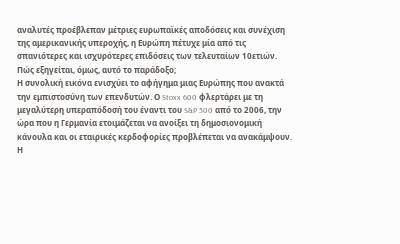αναλυτές προέβλεπαν μέτριες ευρωπαϊκές αποδόσεις και συνέχιση της αμερικανικής υπεροχής, η Ευρώπη πέτυχε μία από τις σπανιότερες και ισχυρότερες επιδόσεις των τελευταίων 10ετιών.
Πώς εξηγείται, όμως, αυτό το παράδοξο;
Η συνολική εικόνα ενισχύει το αφήγημα μιας Ευρώπης που ανακτά την εμπιστοσύνη των επενδυτών. Ο Stoxx 600 φλερτάρει με τη μεγαλύτερη υπεραπόδοσή του έναντι του S&P 500 από το 2006, την ώρα που η Γερμανία ετοιμάζεται να ανοίξει τη δημοσιονομική κάνουλα και οι εταιρικές κερδοφορίες προβλέπεται να ανακάμψουν. Η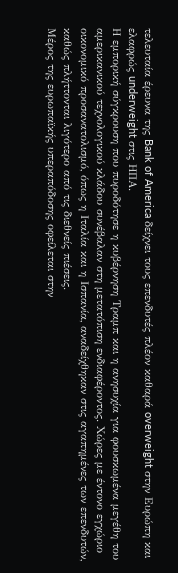τελευταία έρευνα της Bank of America δείχνει τους επενδυτές πλέον καθαρά overweight στην Ευρώπη και ελαφρώς underweight στις ΗΠΑ.
Η εμπορική σύγκρουση που πυροδότησε η κυβέρνηση Τραμπ και η ανησυχία για φουσκωμένα μεγέθη του αμερικανικού τεχνολογικού κλάδου συνέβαλαν στη μετατόπιση ενδιαφέροντος. Χώρες με έντονο εγχώριο οικονομικό προσανατολισμό, όπως η Ιταλία και η Ισπανία, αναδείχθηκαν στις αγαπημένες των επενδυτών, καθώς πλήττονται λιγότερο από τις διεθνείς πιέσεις.
Μέρος της ευρωπαϊκής υπεραπόδοσης οφείλεται στην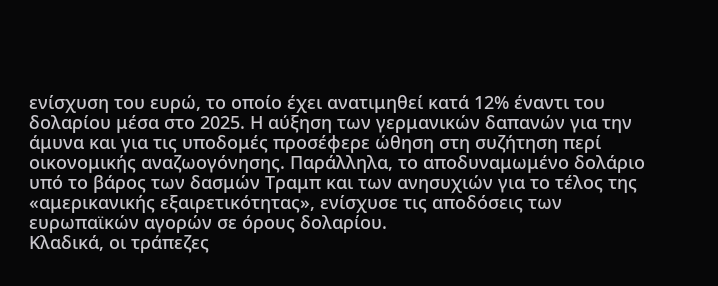ενίσχυση του ευρώ, το οποίο έχει ανατιμηθεί κατά 12% έναντι του δολαρίου μέσα στο 2025. Η αύξηση των γερμανικών δαπανών για την άμυνα και για τις υποδομές προσέφερε ώθηση στη συζήτηση περί οικονομικής αναζωογόνησης. Παράλληλα, το αποδυναμωμένο δολάριο υπό το βάρος των δασμών Τραμπ και των ανησυχιών για το τέλος της «αμερικανικής εξαιρετικότητας», ενίσχυσε τις αποδόσεις των ευρωπαϊκών αγορών σε όρους δολαρίου.
Κλαδικά, οι τράπεζες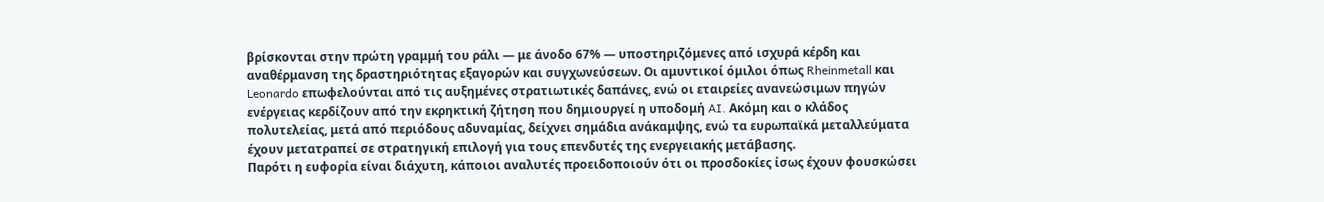βρίσκονται στην πρώτη γραμμή του ράλι — με άνοδο 67% — υποστηριζόμενες από ισχυρά κέρδη και αναθέρμανση της δραστηριότητας εξαγορών και συγχωνεύσεων. Οι αμυντικοί όμιλοι όπως Rheinmetall και Leonardo επωφελούνται από τις αυξημένες στρατιωτικές δαπάνες, ενώ οι εταιρείες ανανεώσιμων πηγών ενέργειας κερδίζουν από την εκρηκτική ζήτηση που δημιουργεί η υποδομή AI. Ακόμη και ο κλάδος πολυτελείας, μετά από περιόδους αδυναμίας, δείχνει σημάδια ανάκαμψης, ενώ τα ευρωπαϊκά μεταλλεύματα έχουν μετατραπεί σε στρατηγική επιλογή για τους επενδυτές της ενεργειακής μετάβασης.
Παρότι η ευφορία είναι διάχυτη, κάποιοι αναλυτές προειδοποιούν ότι οι προσδοκίες ίσως έχουν φουσκώσει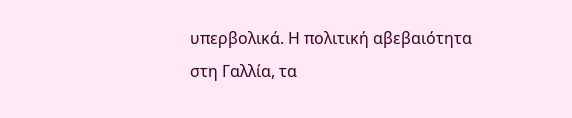υπερβολικά. Η πολιτική αβεβαιότητα στη Γαλλία, τα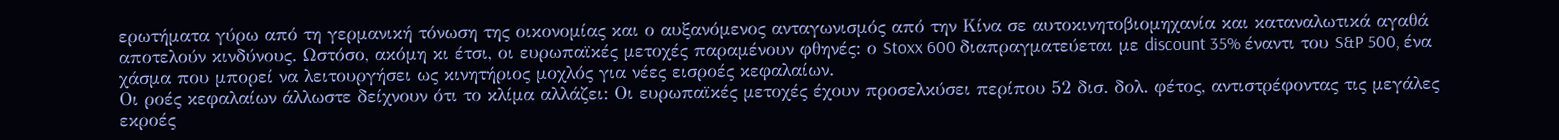ερωτήματα γύρω από τη γερμανική τόνωση της οικονομίας και ο αυξανόμενος ανταγωνισμός από την Κίνα σε αυτοκινητοβιομηχανία και καταναλωτικά αγαθά αποτελούν κινδύνους. Ωστόσο, ακόμη κι έτσι, οι ευρωπαϊκές μετοχές παραμένουν φθηνές: ο Stoxx 600 διαπραγματεύεται με discount 35% έναντι του S&P 500, ένα χάσμα που μπορεί να λειτουργήσει ως κινητήριος μοχλός για νέες εισροές κεφαλαίων.
Οι ροές κεφαλαίων άλλωστε δείχνουν ότι το κλίμα αλλάζει: Οι ευρωπαϊκές μετοχές έχουν προσελκύσει περίπου 52 δισ. δολ. φέτος, αντιστρέφοντας τις μεγάλες εκροές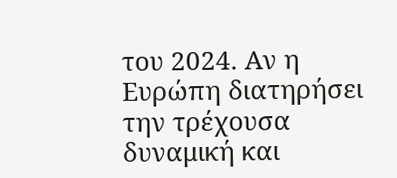του 2024. Αν η Ευρώπη διατηρήσει την τρέχουσα δυναμική και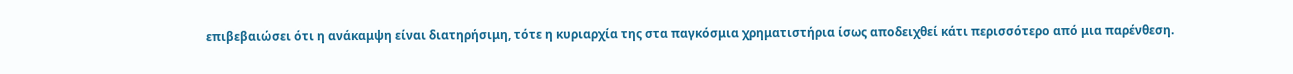επιβεβαιώσει ότι η ανάκαμψη είναι διατηρήσιμη, τότε η κυριαρχία της στα παγκόσμια χρηματιστήρια ίσως αποδειχθεί κάτι περισσότερο από μια παρένθεση.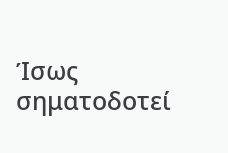Ίσως σηματοδοτεί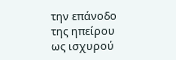την επάνοδο της ηπείρου ως ισχυρού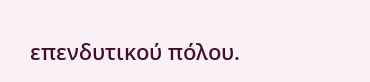επενδυτικού πόλου.